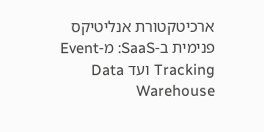ארכיטקטורת אנליטיקס פנימית ב-SaaS: מ-Event Tracking ועד Data Warehouse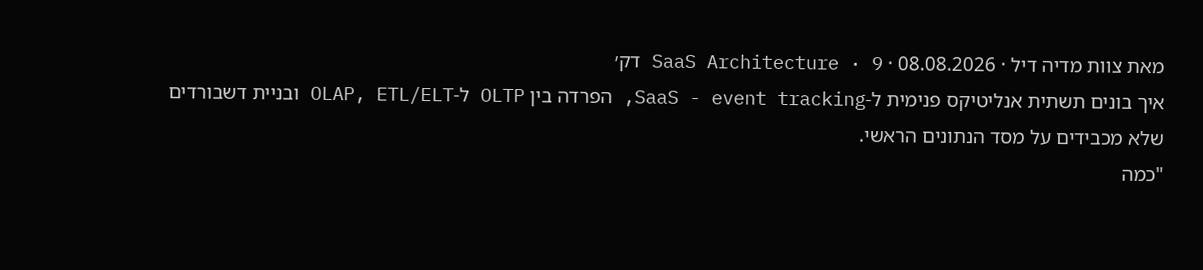מאת צוות מדיה דיל · 08.08.2026 · SaaS Architecture · 9 דק׳
איך בונים תשתית אנליטיקס פנימית ל-SaaS - event tracking, הפרדה בין OLTP ל-OLAP, ETL/ELT ובניית דשבורדים שלא מכבידים על מסד הנתונים הראשי.
"כמה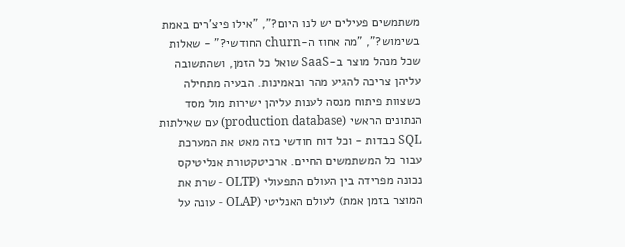משתמשים פעילים יש לנו היום?", "אילו פיצ'רים באמת בשימוש?", "מה אחוז ה-churn החודשי?" - שאלות שכל מנהל מוצר ב-SaaS שואל כל הזמן, ושהתשובה עליהן צריכה להגיע מהר ובאמינות. הבעיה מתחילה כשצוות פיתוח מנסה לענות עליהן ישירות מול מסד הנתונים הראשי (production database) עם שאילתות SQL כבדות - וכל דוח חודשי כזה מאט את המערכת עבור כל המשתמשים החיים. ארכיטקטורת אנליטיקס נכונה מפרידה בין העולם התפעולי (OLTP - שרת את המוצר בזמן אמת) לעולם האנליטי (OLAP - עונה על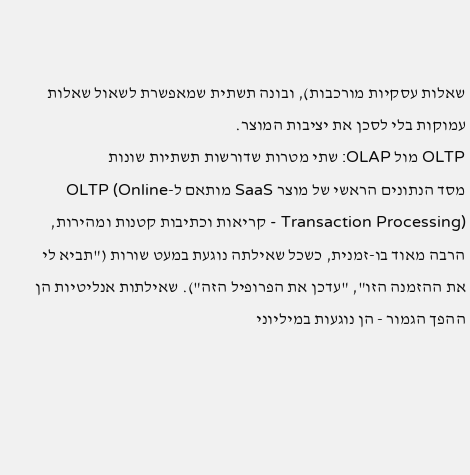שאלות עסקיות מורכבות), ובונה תשתית שמאפשרת לשאול שאלות עמוקות בלי לסכן את יציבות המוצר.
OLTP מול OLAP: שתי מטרות שדורשות תשתיות שונות
מסד הנתונים הראשי של מוצר SaaS מותאם ל-OLTP (Online Transaction Processing) - קריאות וכתיבות קטנות ומהירות, הרבה מאוד בו-זמנית, כשכל שאילתה נוגעת במעט שורות ("תביא לי את ההזמנה הזו", "עדכן את הפרופיל הזה"). שאילתות אנליטיות הן ההפך הגמור - הן נוגעות במיליוני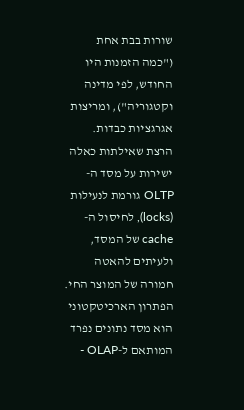שורות בבת אחת ("כמה הזמנות היו החודש, לפי מדינה וקטגוריה"), ומריצות אגרגציות כבדות. הרצת שאילתות כאלה ישירות על מסד ה-OLTP גורמת לנעילות (locks), לחיסול ה-cache של המסד, ולעיתים להאטה חמורה של המוצר החי. הפתרון הארכיטקטוני הוא מסד נתונים נפרד המותאם ל-OLAP -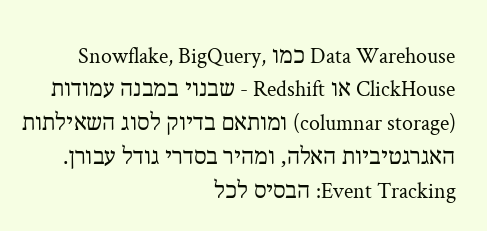Data Warehouse כמו Snowflake, BigQuery, ClickHouse או Redshift - שבנוי במבנה עמודות (columnar storage) ומותאם בדיוק לסוג השאילתות האגרגטיביות האלה, ומהיר בסדרי גודל עבורן.
Event Tracking: הבסיס לכל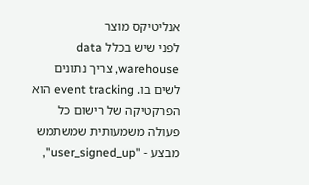אנליטיקס מוצר
לפני שיש בכלל data warehouse, צריך נתונים לשים בו. event tracking הוא הפרקטיקה של רישום כל פעולה משמעותית שמשתמש מבצע - "user_signed_up",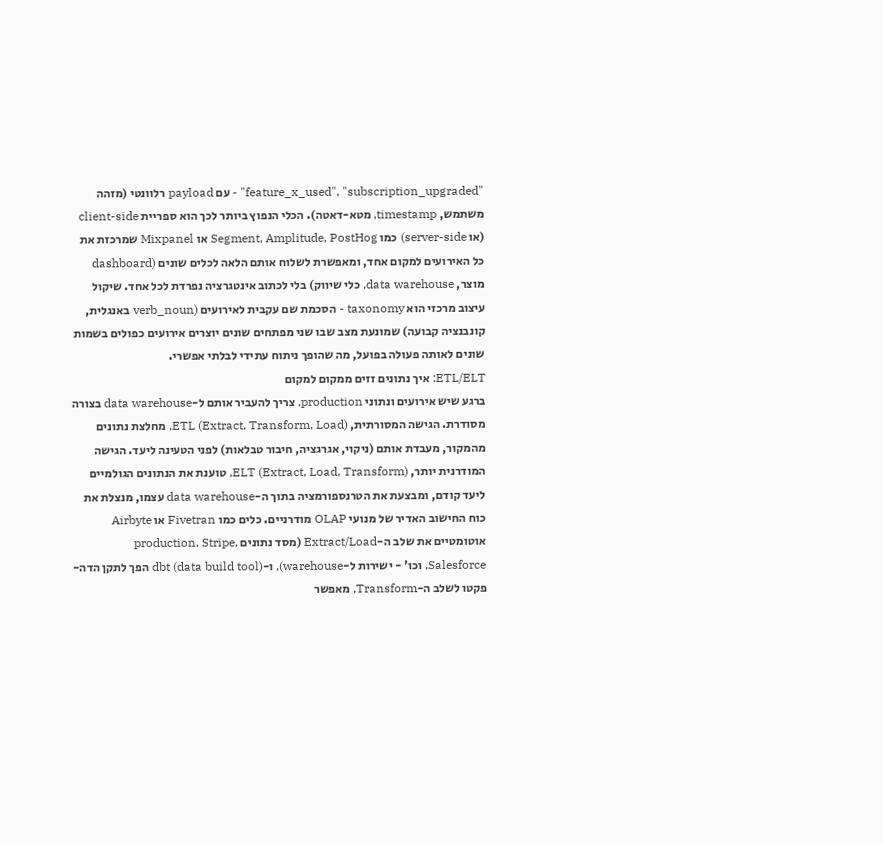"feature_x_used", "subscription_upgraded" - עם payload רלוונטי (מזהה משתמש, timestamp, מטא-דאטה). הכלי הנפוץ ביותר לכך הוא ספריית client-side (או server-side) כמו Segment, Amplitude, PostHog או Mixpanel שמרכזת את כל האירועים למקום אחד, ומאפשרת לשלוח אותם הלאה לכלים שונים (dashboard מוצר, data warehouse, כלי שיווק) בלי לכתוב אינטגרציה נפרדת לכל אחד. שיקול עיצוב מרכזי הוא taxonomy - הסכמת שם עקבית לאירועים (verb_noun באנגלית, קונבנציה קבועה) שמונעת מצב שבו שני מפתחים שונים יוצרים אירועים כפולים בשמות שונים לאותה פעולה בפועל, מה שהופך ניתוח עתידי לבלתי אפשרי.
ETL/ELT: איך נתונים זזים ממקום למקום
ברגע שיש אירועים ונתוני production, צריך להעביר אותם ל-data warehouse בצורה מסודרת. הגישה המסורתית, ETL (Extract, Transform, Load), מחלצת נתונים מהמקור, מעבדת אותם (ניקוי, אגרגציה, חיבור טבלאות) לפני הטעינה ליעד. הגישה המודרנית יותר, ELT (Extract, Load, Transform), טוענת את הנתונים הגולמיים ליעד קודם, ומבצעת את הטרנספורמציה בתוך ה-data warehouse עצמו, מנצלת את כוח החישוב האדיר של מנועי OLAP מודרניים. כלים כמו Fivetran או Airbyte אוטומטיים את שלב ה-Extract/Load (מסד נתונים production, Stripe, Salesforce, וכו' - ישירות ל-warehouse), ו-dbt (data build tool) הפך לתקן הדה-פקטו לשלב ה-Transform, מאפשר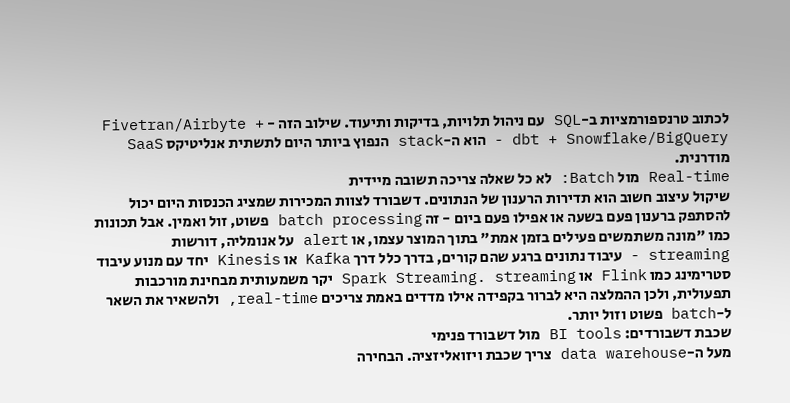לכתוב טרנספורמציות ב-SQL עם ניהול תלויות, בדיקות ותיעוד. שילוב הזה - Fivetran/Airbyte + dbt + Snowflake/BigQuery - הוא ה-stack הנפוץ ביותר היום לתשתית אנליטיקס SaaS מודרנית.
Real-time מול Batch: לא כל שאלה צריכה תשובה מיידית
שיקול עיצוב חשוב הוא תדירות הרענון של הנתונים. דשבורד לצוות המכירות שמציג הכנסות היום יכול להסתפק ברענון פעם בשעה או אפילו פעם ביום - זה batch processing פשוט, זול ואמין. אבל תכונות כמו "מונה משתמשים פעילים בזמן אמת" בתוך המוצר עצמו, או alert על אנומליה, דורשות streaming - עיבוד נתונים ברגע שהם קורים, בדרך כלל דרך Kafka או Kinesis יחד עם מנוע עיבוד סטרימינג כמו Flink או Spark Streaming. streaming יקר משמעותית מבחינת מורכבות תפעולית, ולכן ההמלצה היא לברור בקפידה אילו מדדים באמת צריכים real-time, ולהשאיר את השאר ל-batch פשוט וזול יותר.
שכבת דשבורדים: BI tools מול דשבורד פנימי
מעל ה-data warehouse צריך שכבת ויזואליזציה. הבחירה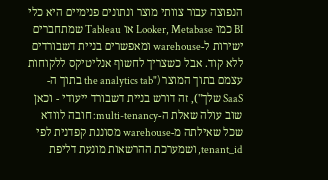הנפוצה עבור צוותי מוצר ונתונים פנימיים היא כלי BI כמו Looker, Metabase או Tableau שמתחברים ישירות ל-warehouse ומאפשרים בניית דשבורדים ללא קוד. אבל כשצריך לחשוף אנליטיקס ללקוחות עצמם בתוך המוצר ("the analytics tab בתוך ה-SaaS שלך"), זה דורש בניית דשבורד ייעודי - וכאן שוב עולה שאלת ה-multi-tenancy: חובה לוודא שכל שאילתה מ-warehouse מסוננת קפדנית לפי tenant_id, ושמערכת ההרשאות מונעת דליפת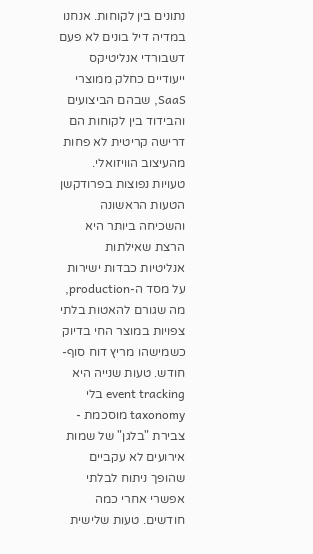נתונים בין לקוחות. אנחנו במדיה דיל בונים לא פעם דשבורדי אנליטיקס ייעודיים כחלק ממוצרי SaaS, שבהם הביצועים והבידוד בין לקוחות הם דרישה קריטית לא פחות מהעיצוב הוויזואלי.
טעויות נפוצות בפרודקשן
הטעות הראשונה והשכיחה ביותר היא הרצת שאילתות אנליטיות כבדות ישירות על מסד ה-production, מה שגורם להאטות בלתי צפויות במוצר החי בדיוק כשמישהו מריץ דוח סוף-חודש. טעות שנייה היא event tracking בלי taxonomy מוסכמת - צבירת "בלגן" של שמות אירועים לא עקביים שהופך ניתוח לבלתי אפשרי אחרי כמה חודשים. טעות שלישית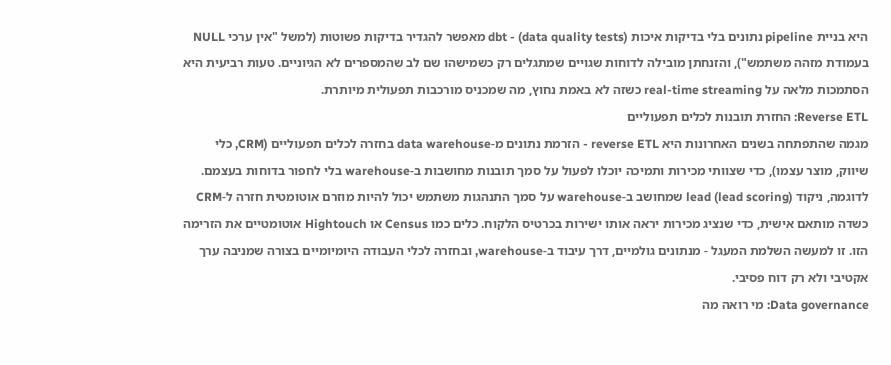היא בניית pipeline נתונים בלי בדיקות איכות (data quality tests) - dbt מאפשר להגדיר בדיקות פשוטות (למשל "אין ערכי NULL בעמודת מזהה משתמש"), והזנחתן מובילה לדוחות שגויים שמתגלים רק כשמישהו שם לב שהמספרים לא הגיוניים. טעות רביעית היא הסתמכות מלאה על real-time streaming כשזה לא באמת נחוץ, מה שמכניס מורכבות תפעולית מיותרת.
Reverse ETL: החזרת תובנות לכלים תפעוליים
מגמה שהתפתחה בשנים האחרונות היא reverse ETL - הזרמת נתונים מ-data warehouse בחזרה לכלים תפעוליים (CRM, כלי שיווק, מוצר עצמו), כדי שצוותי מכירות ותמיכה יוכלו לפעול על סמך תובנות מחושבות ב-warehouse בלי לחפור בדוחות בעצמם. לדוגמה, ניקוד lead (lead scoring) שמחושב ב-warehouse על סמך התנהגות משתמש יכול להיות מוזרם אוטומטית חזרה ל-CRM כשדה מותאם אישית, כדי שנציג מכירות יראה אותו ישירות בכרטיס הלקוח. כלים כמו Census או Hightouch אוטומטיים את הזרימה הזו. זו למעשה השלמת המעגל - מנתונים גולמיים, דרך עיבוד ב-warehouse, ובחזרה לכלי העבודה היומיומיים בצורה שמניבה ערך אקטיבי ולא רק דוח פסיבי.
Data governance: מי רואה מה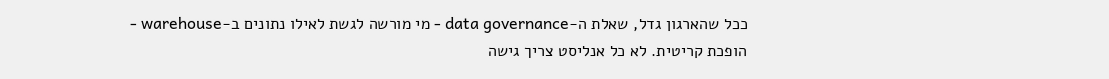ככל שהארגון גדל, שאלת ה-data governance - מי מורשה לגשת לאילו נתונים ב-warehouse - הופכת קריטית. לא כל אנליסט צריך גישה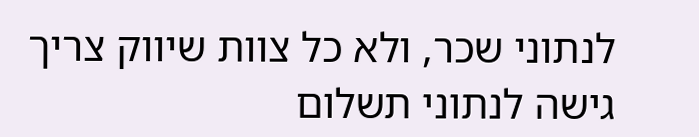לנתוני שכר, ולא כל צוות שיווק צריך גישה לנתוני תשלום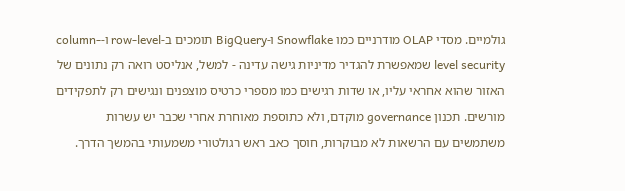גולמיים. מסדי OLAP מודרניים כמו Snowflake ו-BigQuery תומכים ב-row-level ו-column-level security שמאפשרת להגדיר מדיניות גישה עדינה - למשל, אנליסט רואה רק נתונים של האזור שהוא אחראי עליו, או שדות רגישים כמו מספרי כרטיס מוצפנים ונגישים רק לתפקידים מורשים. תכנון governance מוקדם, ולא כתוספת מאוחרת אחרי שכבר יש עשרות משתמשים עם הרשאות לא מבוקרות, חוסך כאב ראש רגולטורי משמעותי בהמשך הדרך.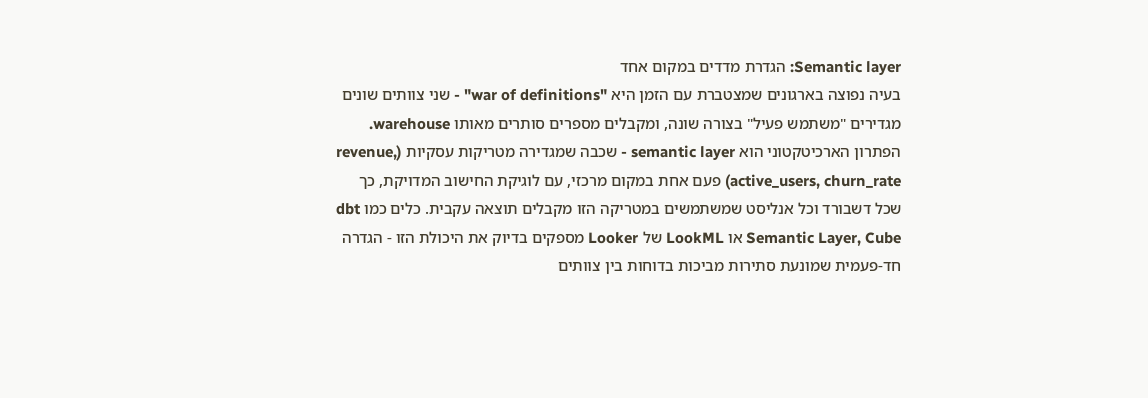Semantic layer: הגדרת מדדים במקום אחד
בעיה נפוצה בארגונים שמצטברת עם הזמן היא "war of definitions" - שני צוותים שונים מגדירים "משתמש פעיל" בצורה שונה, ומקבלים מספרים סותרים מאותו warehouse. הפתרון הארכיטקטוני הוא semantic layer - שכבה שמגדירה מטריקות עסקיות (revenue, active_users, churn_rate) פעם אחת במקום מרכזי, עם לוגיקת החישוב המדויקת, כך שכל דשבורד וכל אנליסט שמשתמשים במטריקה הזו מקבלים תוצאה עקבית. כלים כמו dbt Semantic Layer, Cube או LookML של Looker מספקים בדיוק את היכולת הזו - הגדרה חד-פעמית שמונעת סתירות מביכות בדוחות בין צוותים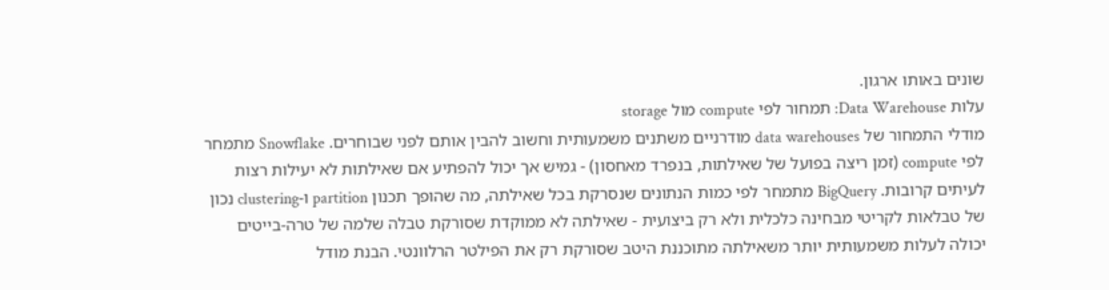שונים באותו ארגון.
עלות Data Warehouse: תמחור לפי compute מול storage
מודלי התמחור של data warehouses מודרניים משתנים משמעותית וחשוב להבין אותם לפני שבוחרים. Snowflake מתמחר לפי compute (זמן ריצה בפועל של שאילתות, בנפרד מאחסון) - גמיש אך יכול להפתיע אם שאילתות לא יעילות רצות לעיתים קרובות. BigQuery מתמחר לפי כמות הנתונים שנסרקת בכל שאילתה, מה שהופך תכנון partition ו-clustering נכון של טבלאות לקריטי מבחינה כלכלית ולא רק ביצועית - שאילתה לא ממוקדת שסורקת טבלה שלמה של טרה-בייטים יכולה לעלות משמעותית יותר משאילתה מתוכננת היטב שסורקת רק את הפילטר הרלוונטי. הבנת מודל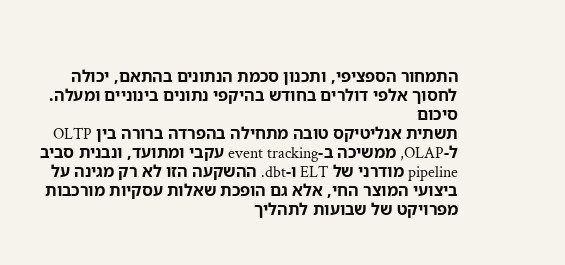התמחור הספציפי, ותכנון סכמת הנתונים בהתאם, יכולה לחסוך אלפי דולרים בחודש בהיקפי נתונים בינוניים ומעלה.
סיכום
תשתית אנליטיקס טובה מתחילה בהפרדה ברורה בין OLTP ל-OLAP, ממשיכה ב-event tracking עקבי ומתועד, ונבנית סביב pipeline מודרני של ELT ו-dbt. ההשקעה הזו לא רק מגינה על ביצועי המוצר החי, אלא גם הופכת שאלות עסקיות מורכבות מפרויקט של שבועות לתהליך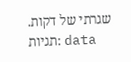שגרתי של דקות.
תגיות: data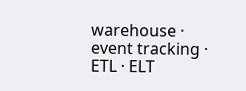warehouse · event tracking · ETL · ELT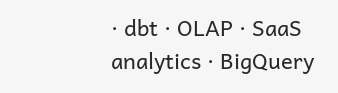· dbt · OLAP · SaaS analytics · BigQuery